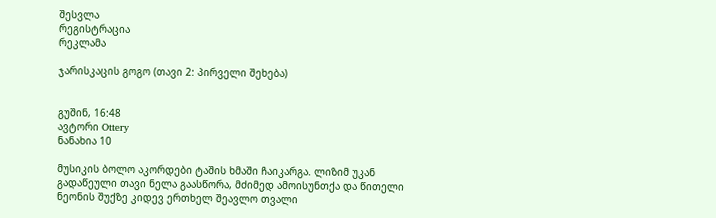შესვლა
რეგისტრაცია
რეკლამა

ჯარისკაცის გოგო (თავი 2: პირველი შეხება)


გუშინ, 16:48
ავტორი Ottery
ნანახია 10

მუსიკის ბოლო აკორდები ტაშის ხმაში ჩაიკარგა. ლიზიმ უკან გადაწეული თავი ნელა გაასწორა, მძიმედ ამოისუნთქა და წითელი ნეონის შუქზე კიდევ ერთხელ შეავლო თვალი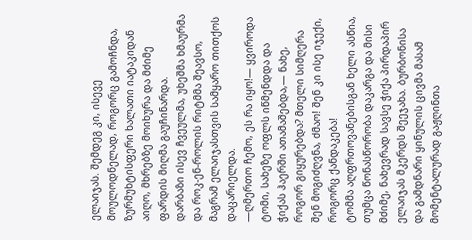ელაიჯას. შემდეგ კი, ისევე მოულოდნელად, როგორც გამოჩნდა, ზურმუხტისფერი ხალათი იატაკიდან აიღო, მხრებზე მოიხურა და მძიმე ფარდის მიღმა გაუჩინარდა.
დარბაზი ისევ ჩვეულმა, უხეშმა ხმაურმა და როკ-ენ-როლის რიტმმა შეავსო, მაგრამ ელაიჯასთვის სამყარო თითქოს დაცარიელდა.
—ღმერთო ჩემო, ეს რა იყო!— ყვიროდა ტომი, სახეზე ოფლს იწმენდდა და ჭიქას ჰაერში ათამაშებდა,— ნახე, როგორ გიყურებდა? მთელი სიმღერა შენ მოგიძღვნა, ძმაო! შენ კი ისე იჯექი, როგორც ქანდაკება!
ტომმა აღფრთოვანებისგან ხელი ასწია, თუმცა წონასწორობა დაკარგა და მისი მძიმე, ნახევრად სავსე ჭიქა პირდაპირ ელაიჯას მკერდს შეეჯახა. ბურბონისა და გამდნარი ყინულის ცივმა მასამ მომენტალურად გაჟღინთა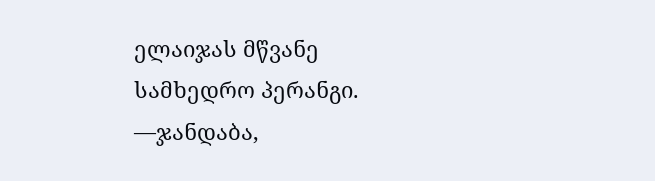ელაიჯას მწვანე სამხედრო პერანგი.
—ჯანდაბა,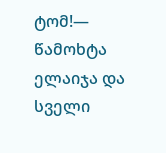ტომ!— წამოხტა ელაიჯა და სველი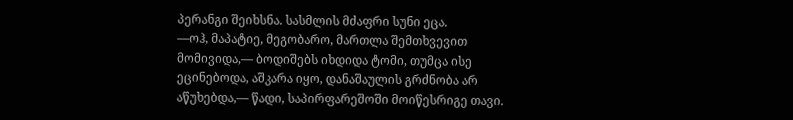პერანგი შეიხსნა. სასმლის მძაფრი სუნი ეცა.
—ოჰ, მაპატიე, მეგობარო, მართლა შემთხვევით მომივიდა,— ბოდიშებს იხდიდა ტომი, თუმცა ისე ეცინებოდა, აშკარა იყო, დანაშაულის გრძნობა არ აწუხებდა,— წადი, საპირფარეშოში მოიწესრიგე თავი.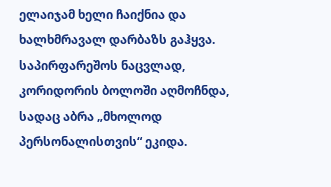ელაიჯამ ხელი ჩაიქნია და ხალხმრავალ დარბაზს გაჰყვა. საპირფარეშოს ნაცვლად, კორიდორის ბოლოში აღმოჩნდა, სადაც აბრა „მხოლოდ პერსონალისთვის“ ეკიდა.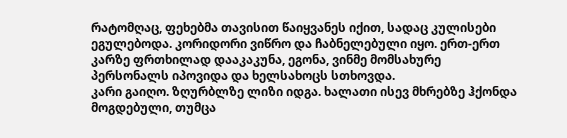რატომღაც, ფეხებმა თავისით წაიყვანეს იქით, სადაც კულისები ეგულებოდა. კორიდორი ვიწრო და ჩაბნელებული იყო. ერთ-ერთ კარზე ფრთხილად დააკაკუნა, ეგონა, ვინმე მომსახურე პერსონალს იპოვიდა და ხელსახოცს სთხოვდა.
კარი გაიღო. ზღურბლზე ლიზი იდგა. ხალათი ისევ მხრებზე ჰქონდა მოგდებული, თუმცა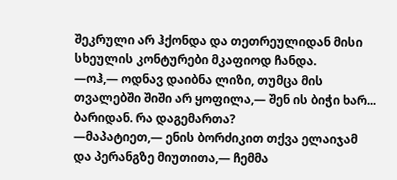შეკრული არ ჰქონდა და თეთრეულიდან მისი სხეულის კონტურები მკაფიოდ ჩანდა.
—ოჰ,— ოდნავ დაიბნა ლიზი, თუმცა მის თვალებში შიში არ ყოფილა,— შენ ის ბიჭი ხარ... ბარიდან. რა დაგემართა?
—მაპატიეთ,— ენის ბორძიკით თქვა ელაიჯამ და პერანგზე მიუთითა,— ჩემმა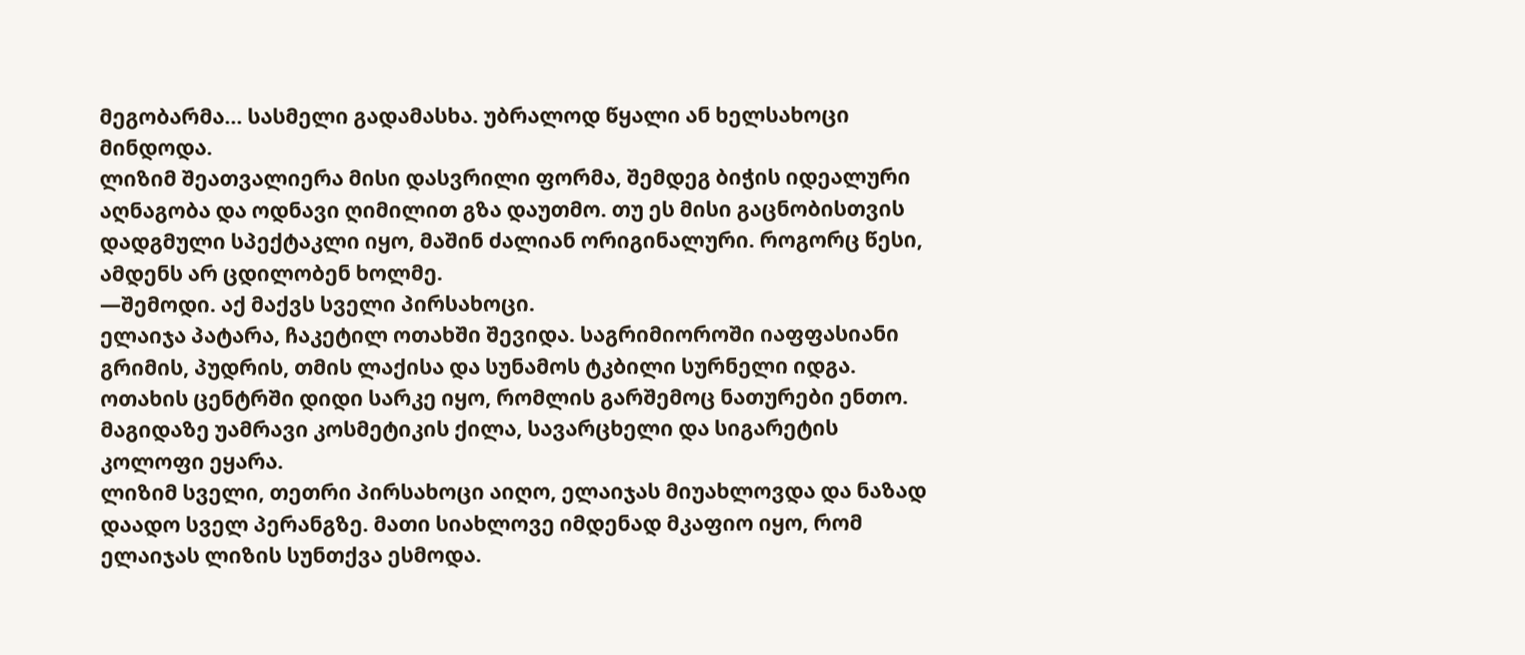მეგობარმა... სასმელი გადამასხა. უბრალოდ წყალი ან ხელსახოცი მინდოდა.
ლიზიმ შეათვალიერა მისი დასვრილი ფორმა, შემდეგ ბიჭის იდეალური აღნაგობა და ოდნავი ღიმილით გზა დაუთმო. თუ ეს მისი გაცნობისთვის დადგმული სპექტაკლი იყო, მაშინ ძალიან ორიგინალური. როგორც წესი, ამდენს არ ცდილობენ ხოლმე.
—შემოდი. აქ მაქვს სველი პირსახოცი.
ელაიჯა პატარა, ჩაკეტილ ოთახში შევიდა. საგრიმიოროში იაფფასიანი გრიმის, პუდრის, თმის ლაქისა და სუნამოს ტკბილი სურნელი იდგა. ოთახის ცენტრში დიდი სარკე იყო, რომლის გარშემოც ნათურები ენთო. მაგიდაზე უამრავი კოსმეტიკის ქილა, სავარცხელი და სიგარეტის კოლოფი ეყარა.
ლიზიმ სველი, თეთრი პირსახოცი აიღო, ელაიჯას მიუახლოვდა და ნაზად დაადო სველ პერანგზე. მათი სიახლოვე იმდენად მკაფიო იყო, რომ ელაიჯას ლიზის სუნთქვა ესმოდა.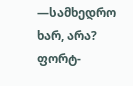—სამხედრო ხარ, არა? ფორტ-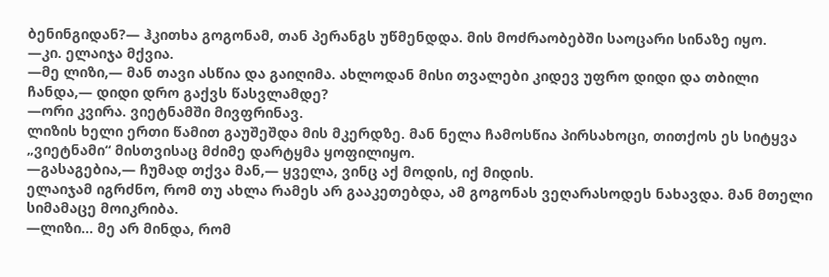ბენინგიდან?— ჰკითხა გოგონამ, თან პერანგს უწმენდდა. მის მოძრაობებში საოცარი სინაზე იყო.
—კი. ელაიჯა მქვია.
—მე ლიზი,— მან თავი ასწია და გაიღიმა. ახლოდან მისი თვალები კიდევ უფრო დიდი და თბილი ჩანდა,— დიდი დრო გაქვს წასვლამდე?
—ორი კვირა. ვიეტნამში მივფრინავ.
ლიზის ხელი ერთი წამით გაუშეშდა მის მკერდზე. მან ნელა ჩამოსწია პირსახოცი, თითქოს ეს სიტყვა „ვიეტნამი“ მისთვისაც მძიმე დარტყმა ყოფილიყო.
—გასაგებია,— ჩუმად თქვა მან,— ყველა, ვინც აქ მოდის, იქ მიდის.
ელაიჯამ იგრძნო, რომ თუ ახლა რამეს არ გააკეთებდა, ამ გოგონას ვეღარასოდეს ნახავდა. მან მთელი სიმამაცე მოიკრიბა.
—ლიზი... მე არ მინდა, რომ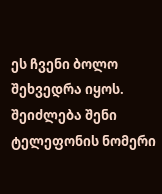ეს ჩვენი ბოლო შეხვედრა იყოს. შეიძლება შენი ტელეფონის ნომერი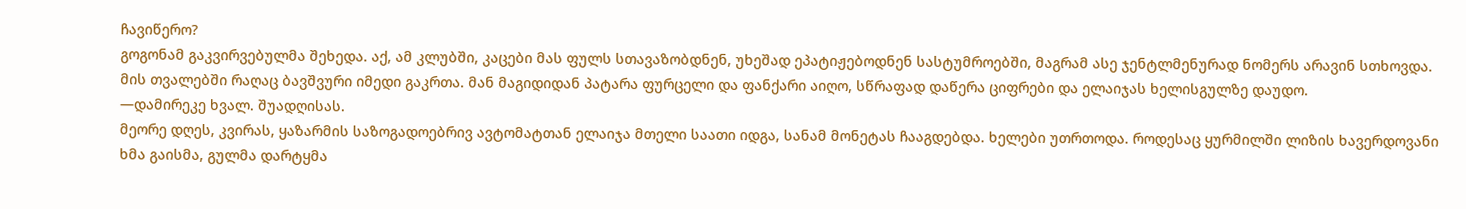ჩავიწერო?
გოგონამ გაკვირვებულმა შეხედა. აქ, ამ კლუბში, კაცები მას ფულს სთავაზობდნენ, უხეშად ეპატიჟებოდნენ სასტუმროებში, მაგრამ ასე ჯენტლმენურად ნომერს არავინ სთხოვდა. მის თვალებში რაღაც ბავშვური იმედი გაკრთა. მან მაგიდიდან პატარა ფურცელი და ფანქარი აიღო, სწრაფად დაწერა ციფრები და ელაიჯას ხელისგულზე დაუდო.
—დამირეკე ხვალ. შუადღისას.
მეორე დღეს, კვირას, ყაზარმის საზოგადოებრივ ავტომატთან ელაიჯა მთელი საათი იდგა, სანამ მონეტას ჩააგდებდა. ხელები უთრთოდა. როდესაც ყურმილში ლიზის ხავერდოვანი ხმა გაისმა, გულმა დარტყმა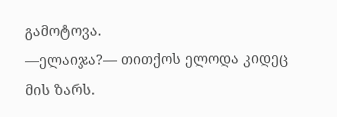გამოტოვა.
—ელაიჯა?— თითქოს ელოდა კიდეც მის ზარს.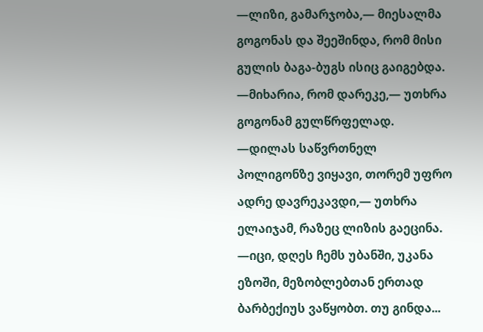—ლიზი, გამარჯობა,— მიესალმა გოგონას და შეეშინდა, რომ მისი გულის ბაგა-ბუგს ისიც გაიგებდა.
—მიხარია, რომ დარეკე,— უთხრა გოგონამ გულწრფელად.
—დილას საწვრთნელ პოლიგონზე ვიყავი, თორემ უფრო ადრე დავრეკავდი,— უთხრა ელაიჯამ, რაზეც ლიზის გაეცინა.
—იცი, დღეს ჩემს უბანში, უკანა ეზოში, მეზობლებთან ერთად ბარბექიუს ვაწყობთ. თუ გინდა...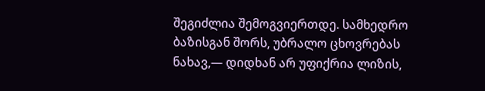შეგიძლია შემოგვიერთდე. სამხედრო ბაზისგან შორს, უბრალო ცხოვრებას ნახავ,— დიდხან არ უფიქრია ლიზის,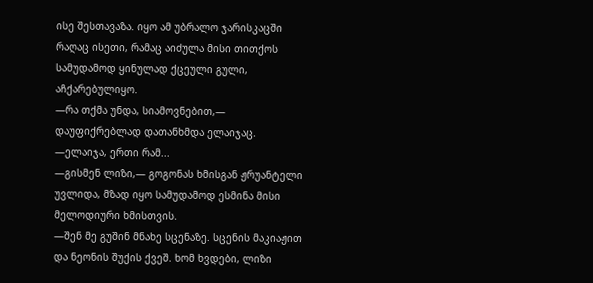ისე შესთავაზა. იყო ამ უბრალო ჯარისკაცში რაღაც ისეთი, რამაც აიძულა მისი თითქოს სამუდამოდ ყინულად ქცეული გული, აჩქარებულიყო.
—რა თქმა უნდა, სიამოვნებით,— დაუფიქრებლად დათანხმდა ელაიჯაც.
—ელაიჯა, ერთი რამ...
—გისმენ ლიზი,— გოგონას ხმისგან ჟრუანტელი უვლიდა, მზად იყო სამუდამოდ ესმინა მისი მელოდიური ხმისთვის.
—შენ მე გუშინ მნახე სცენაზე. სცენის მაკიაჟით და ნეონის შუქის ქვეშ. ხომ ხვდები, ლიზი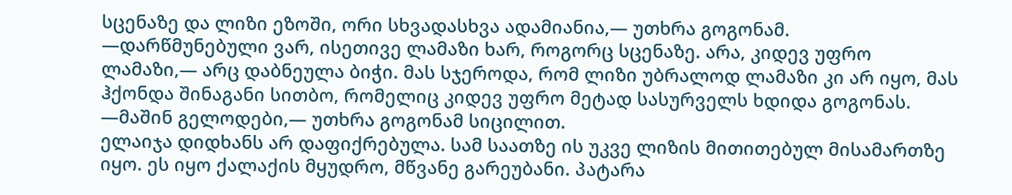სცენაზე და ლიზი ეზოში, ორი სხვადასხვა ადამიანია,— უთხრა გოგონამ.
—დარწმუნებული ვარ, ისეთივე ლამაზი ხარ, როგორც სცენაზე. არა, კიდევ უფრო ლამაზი,— არც დაბნეულა ბიჭი. მას სჯეროდა, რომ ლიზი უბრალოდ ლამაზი კი არ იყო, მას ჰქონდა შინაგანი სითბო, რომელიც კიდევ უფრო მეტად სასურველს ხდიდა გოგონას.
—მაშინ გელოდები,— უთხრა გოგონამ სიცილით.
ელაიჯა დიდხანს არ დაფიქრებულა. სამ საათზე ის უკვე ლიზის მითითებულ მისამართზე იყო. ეს იყო ქალაქის მყუდრო, მწვანე გარეუბანი. პატარა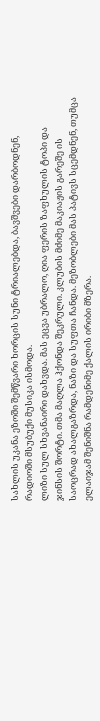სახლის უკანა ეზოში შემწვარი ხორცის სუნი ტრიალებდა, ბავშვები დარბოდნენ, რადიოში მსუბუქი მუსიკა ისმოდა.
ლიზი სულ სხვანაირი დახვდა. მას ეცვა უბრალო, ღია ფერის ზაფხულის ტოპი და ჯინსის შორტი. თმა მაღლა ჰქონდა შეკრული. კლუბის მძიმე მაკიაჟის გარეშე ის საოცრად ახალგაზრდა, ნაზი და სუფთა ჩანდა. მეზობლები მას პატივს სცემდნენ, თუმცა ელაიჯამ შენიშნა რამდენიმე ქალის ირიბი მზერა.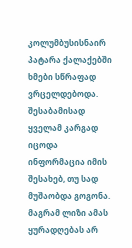კოლუმბუსისნაირ პატარა ქალაქებში ხმები სწრაფად ვრცელდებოდა. შესაბამისად ყველამ კარგად იცოდა ინფორმაცია იმის შესახებ, თუ სად მუშაობდა გოგონა. მაგრამ ლიზი ამას ყურადღებას არ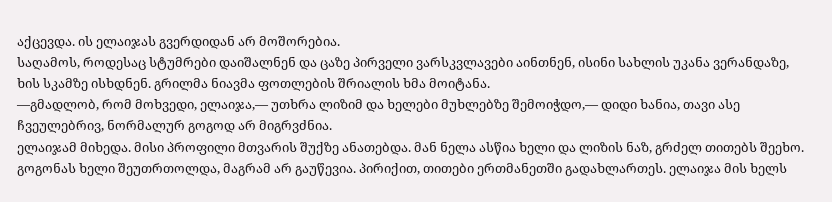აქცევდა. ის ელაიჯას გვერდიდან არ მოშორებია.
საღამოს, როდესაც სტუმრები დაიშალნენ და ცაზე პირველი ვარსკვლავები აინთნენ, ისინი სახლის უკანა ვერანდაზე, ხის სკამზე ისხდნენ. გრილმა ნიავმა ფოთლების შრიალის ხმა მოიტანა.
—გმადლობ, რომ მოხვედი, ელაიჯა,— უთხრა ლიზიმ და ხელები მუხლებზე შემოიჭდო,— დიდი ხანია, თავი ასე ჩვეულებრივ, ნორმალურ გოგოდ არ მიგრვძნია.
ელაიჯამ მიხედა. მისი პროფილი მთვარის შუქზე ანათებდა. მან ნელა ასწია ხელი და ლიზის ნაზ, გრძელ თითებს შეეხო. გოგონას ხელი შეუთრთოლდა, მაგრამ არ გაუწევია. პირიქით, თითები ერთმანეთში გადახლართეს. ელაიჯა მის ხელს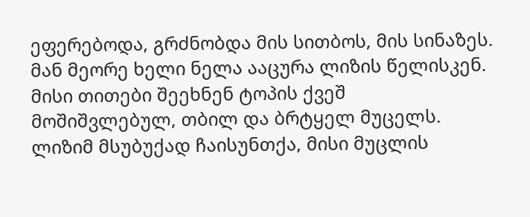ეფერებოდა, გრძნობდა მის სითბოს, მის სინაზეს.
მან მეორე ხელი ნელა ააცურა ლიზის წელისკენ. მისი თითები შეეხნენ ტოპის ქვეშ მოშიშვლებულ, თბილ და ბრტყელ მუცელს. ლიზიმ მსუბუქად ჩაისუნთქა, მისი მუცლის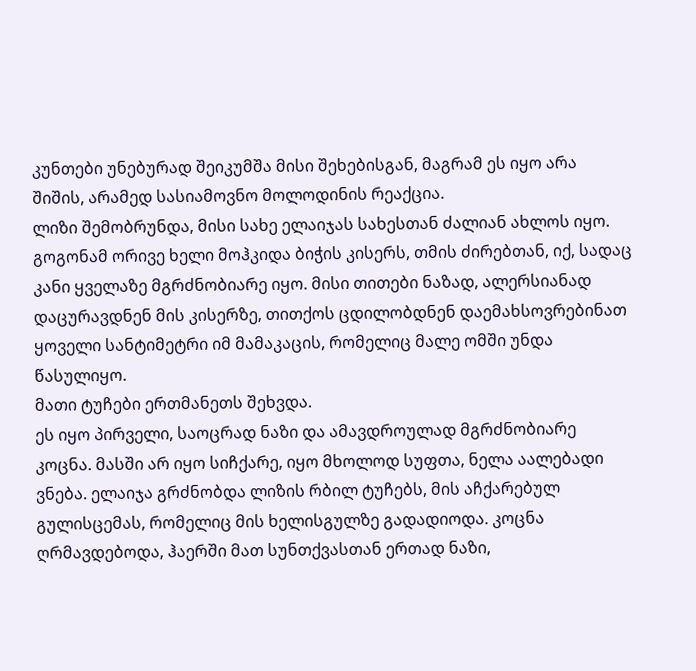კუნთები უნებურად შეიკუმშა მისი შეხებისგან, მაგრამ ეს იყო არა შიშის, არამედ სასიამოვნო მოლოდინის რეაქცია.
ლიზი შემობრუნდა, მისი სახე ელაიჯას სახესთან ძალიან ახლოს იყო. გოგონამ ორივე ხელი მოჰკიდა ბიჭის კისერს, თმის ძირებთან, იქ, სადაც კანი ყველაზე მგრძნობიარე იყო. მისი თითები ნაზად, ალერსიანად დაცურავდნენ მის კისერზე, თითქოს ცდილობდნენ დაემახსოვრებინათ ყოველი სანტიმეტრი იმ მამაკაცის, რომელიც მალე ომში უნდა წასულიყო.
მათი ტუჩები ერთმანეთს შეხვდა.
ეს იყო პირველი, საოცრად ნაზი და ამავდროულად მგრძნობიარე კოცნა. მასში არ იყო სიჩქარე, იყო მხოლოდ სუფთა, ნელა აალებადი ვნება. ელაიჯა გრძნობდა ლიზის რბილ ტუჩებს, მის აჩქარებულ გულისცემას, რომელიც მის ხელისგულზე გადადიოდა. კოცნა ღრმავდებოდა, ჰაერში მათ სუნთქვასთან ერთად ნაზი,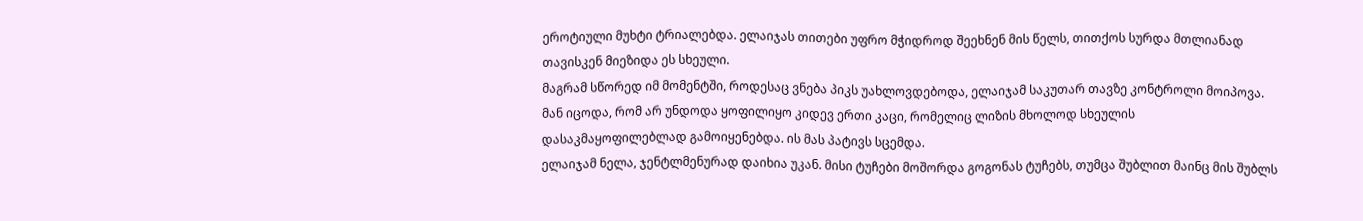ეროტიული მუხტი ტრიალებდა. ელაიჯას თითები უფრო მჭიდროდ შეეხნენ მის წელს, თითქოს სურდა მთლიანად თავისკენ მიეზიდა ეს სხეული.
მაგრამ სწორედ იმ მომენტში, როდესაც ვნება პიკს უახლოვდებოდა, ელაიჯამ საკუთარ თავზე კონტროლი მოიპოვა. მან იცოდა, რომ არ უნდოდა ყოფილიყო კიდევ ერთი კაცი, რომელიც ლიზის მხოლოდ სხეულის დასაკმაყოფილებლად გამოიყენებდა. ის მას პატივს სცემდა.
ელაიჯამ ნელა, ჯენტლმენურად დაიხია უკან. მისი ტუჩები მოშორდა გოგონას ტუჩებს, თუმცა შუბლით მაინც მის შუბლს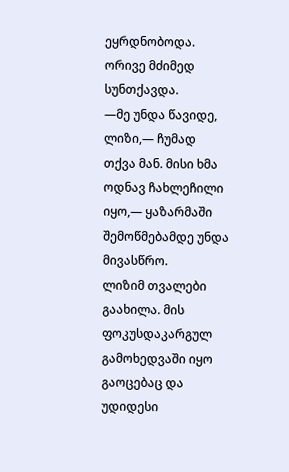ეყრდნობოდა. ორივე მძიმედ სუნთქავდა.
—მე უნდა წავიდე, ლიზი,— ჩუმად თქვა მან. მისი ხმა ოდნავ ჩახლეჩილი იყო,— ყაზარმაში შემოწმებამდე უნდა მივასწრო.
ლიზიმ თვალები გაახილა. მის ფოკუსდაკარგულ გამოხედვაში იყო გაოცებაც და უდიდესი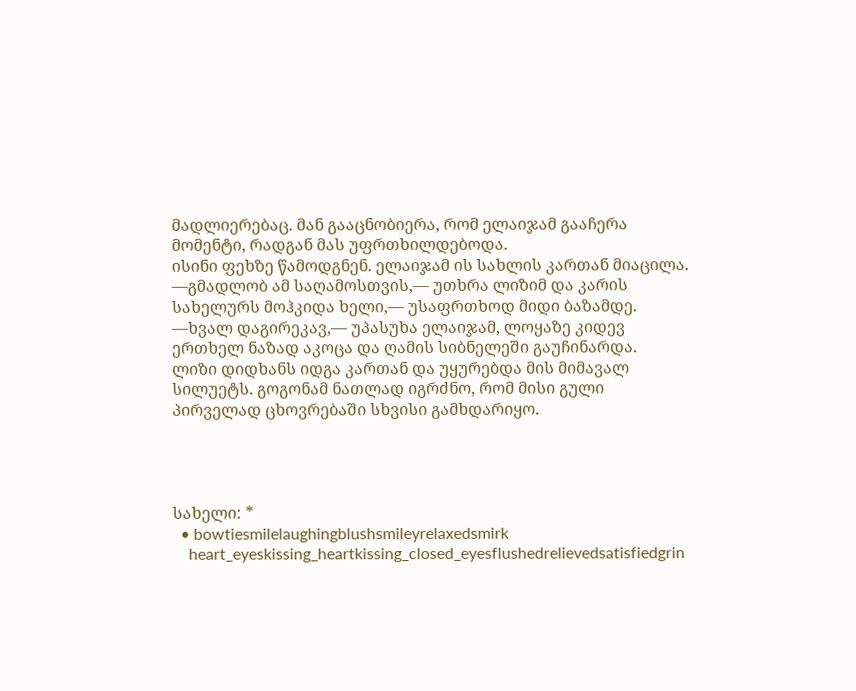მადლიერებაც. მან გააცნობიერა, რომ ელაიჯამ გააჩერა მომენტი, რადგან მას უფრთხილდებოდა.
ისინი ფეხზე წამოდგნენ. ელაიჯამ ის სახლის კართან მიაცილა.
—გმადლობ ამ საღამოსთვის,— უთხრა ლიზიმ და კარის სახელურს მოჰკიდა ხელი,— უსაფრთხოდ მიდი ბაზამდე.
—ხვალ დაგირეკავ,— უპასუხა ელაიჯამ, ლოყაზე კიდევ ერთხელ ნაზად აკოცა და ღამის სიბნელეში გაუჩინარდა.
ლიზი დიდხანს იდგა კართან და უყურებდა მის მიმავალ სილუეტს. გოგონამ ნათლად იგრძნო, რომ მისი გული პირველად ცხოვრებაში სხვისი გამხდარიყო.




სახელი: *
  • bowtiesmilelaughingblushsmileyrelaxedsmirk
    heart_eyeskissing_heartkissing_closed_eyesflushedrelievedsatisfiedgrin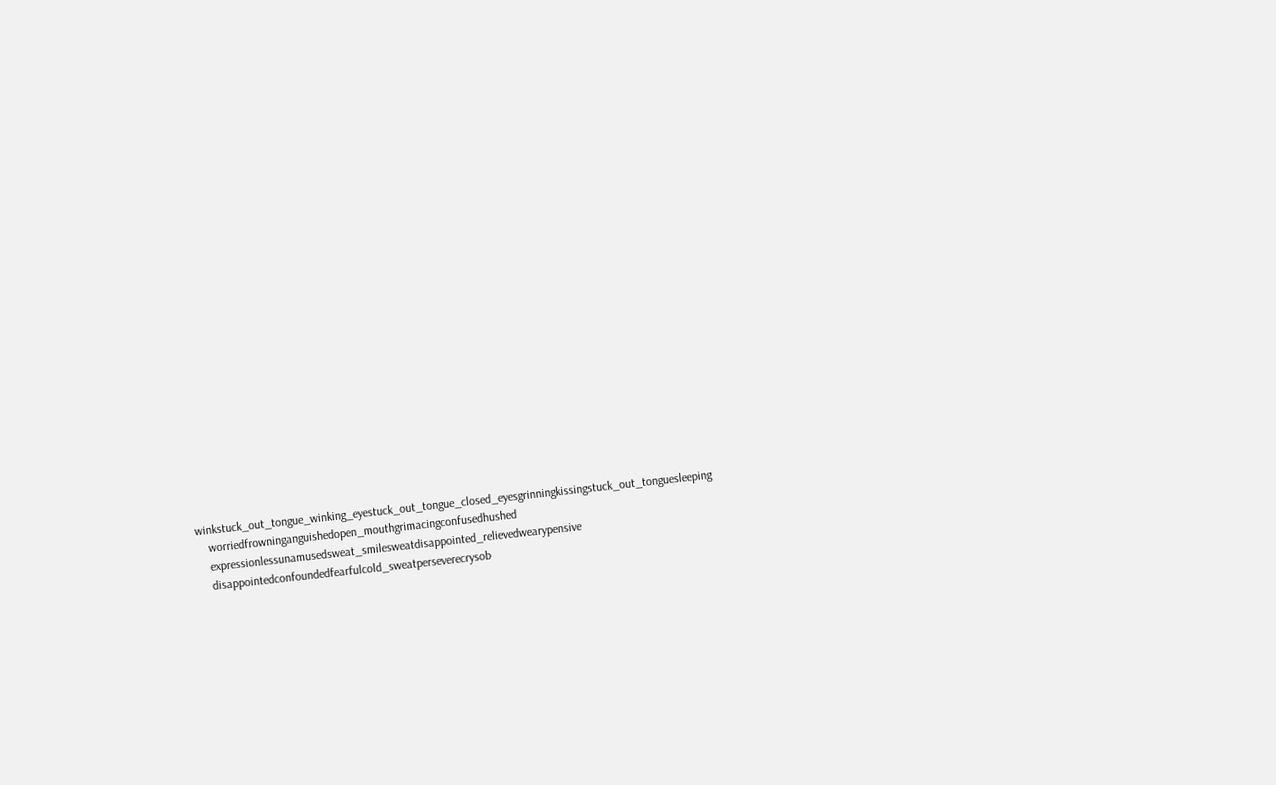winkstuck_out_tongue_winking_eyestuck_out_tongue_closed_eyesgrinningkissingstuck_out_tonguesleeping
    worriedfrowninganguishedopen_mouthgrimacingconfusedhushed
    expressionlessunamusedsweat_smilesweatdisappointed_relievedwearypensive
    disappointedconfoundedfearfulcold_sweatperseverecrysob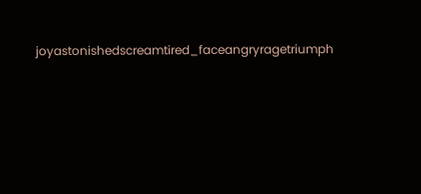joyastonishedscreamtired_faceangryragetriumph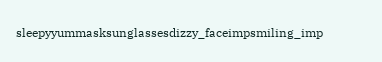sleepyyummasksunglassesdizzy_faceimpsmiling_imp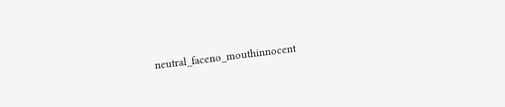neutral_faceno_mouthinnocent